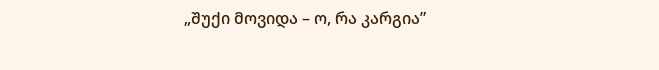„შუქი მოვიდა – ო, რა კარგია”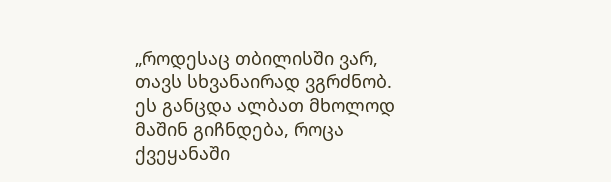„როდესაც თბილისში ვარ, თავს სხვანაირად ვგრძნობ. ეს განცდა ალბათ მხოლოდ მაშინ გიჩნდება, როცა ქვეყანაში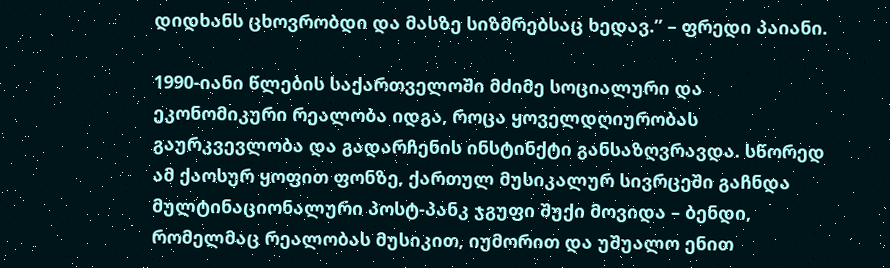დიდხანს ცხოვრობდი და მასზე სიზმრებსაც ხედავ.” – ფრედი პაიანი.

1990-იანი წლების საქართველოში მძიმე სოციალური და ეკონომიკური რეალობა იდგა, როცა ყოველდღიურობას გაურკვევლობა და გადარჩენის ინსტინქტი განსაზღვრავდა. სწორედ ამ ქაოსურ ყოფით ფონზე, ქართულ მუსიკალურ სივრცეში გაჩნდა მულტინაციონალური პოსტ-პანკ ჯგუფი შუქი მოვიდა – ბენდი, რომელმაც რეალობას მუსიკით, იუმორით და უშუალო ენით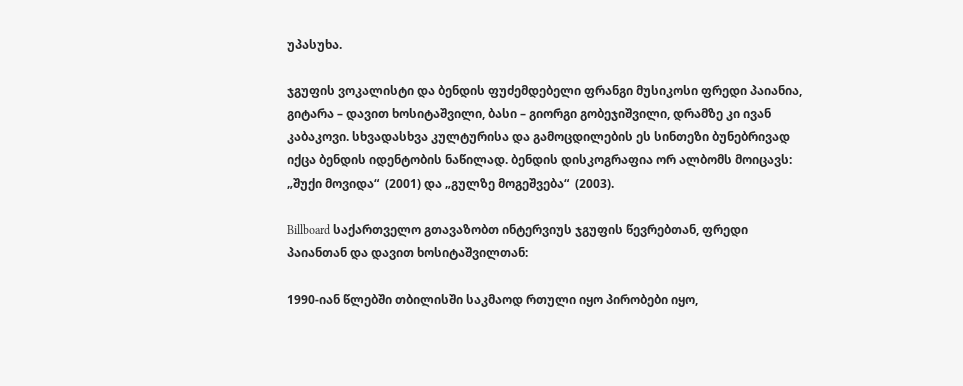უპასუხა.

ჯგუფის ვოკალისტი და ბენდის ფუძემდებელი ფრანგი მუსიკოსი ფრედი პაიანია, გიტარა – დავით ხოსიტაშვილი, ბასი – გიორგი გობეჯიშვილი, დრამზე კი ივან კაბაკოვი. სხვადასხვა კულტურისა და გამოცდილების ეს სინთეზი ბუნებრივად იქცა ბენდის იდენტობის ნაწილად. ბენდის დისკოგრაფია ორ ალბომს მოიცავს: „შუქი მოვიდა“  (2001) და „გულზე მოგეშვება“  (2003).

Billboard საქართველო გთავაზობთ ინტერვიუს ჯგუფის წევრებთან, ფრედი პაიანთან და დავით ხოსიტაშვილთან:

1990-იან წლებში თბილისში საკმაოდ რთული იყო პირობები იყო,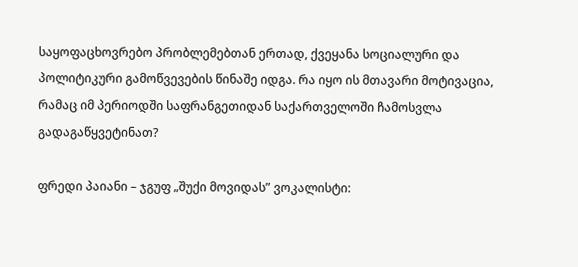საყოფაცხოვრებო პრობლემებთან ერთად, ქვეყანა სოციალური და პოლიტიკური გამოწვევების წინაშე იდგა. რა იყო ის მთავარი მოტივაცია, რამაც იმ პერიოდში საფრანგეთიდან საქართველოში ჩამოსვლა გადაგაწყვეტინათ?

ფრედი პაიანი – ჯგუფ „შუქი მოვიდას” ვოკალისტი: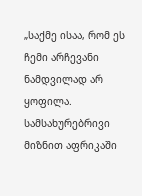„საქმე ისაა, რომ ეს ჩემი არჩევანი ნამდვილად არ ყოფილა. სამსახურებრივი მიზნით აფრიკაში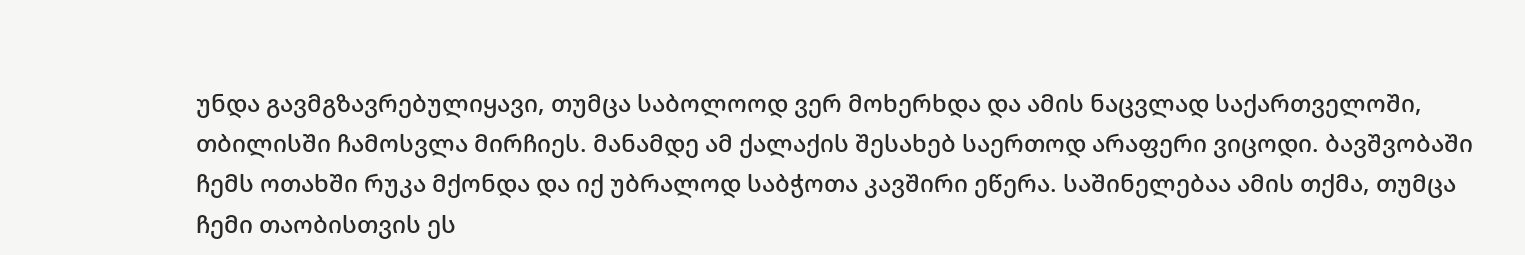უნდა გავმგზავრებულიყავი, თუმცა საბოლოოდ ვერ მოხერხდა და ამის ნაცვლად საქართველოში, თბილისში ჩამოსვლა მირჩიეს. მანამდე ამ ქალაქის შესახებ საერთოდ არაფერი ვიცოდი. ბავშვობაში ჩემს ოთახში რუკა მქონდა და იქ უბრალოდ საბჭოთა კავშირი ეწერა. საშინელებაა ამის თქმა, თუმცა ჩემი თაობისთვის ეს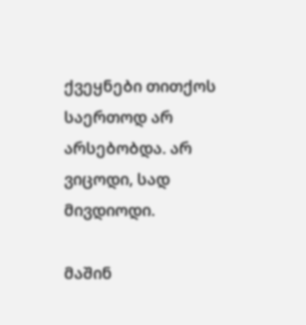ქვეყნები თითქოს საერთოდ არ არსებობდა. არ ვიცოდი, სად მივდიოდი.

მაშინ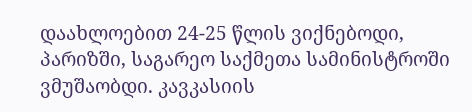დაახლოებით 24-25 წლის ვიქნებოდი, პარიზში, საგარეო საქმეთა სამინისტროში ვმუშაობდი. კავკასიის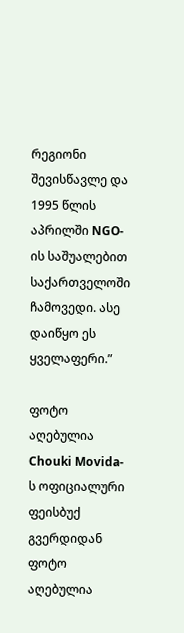რეგიონი შევისწავლე და 1995 წლის აპრილში NGO-ის საშუალებით საქართველოში ჩამოვედი. ასე დაიწყო ეს ყველაფერი.”

ფოტო აღებულია Chouki Movida-ს ოფიციალური ფეისბუქ გვერდიდან
ფოტო აღებულია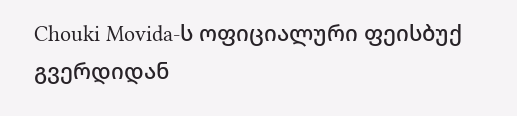Chouki Movida-ს ოფიციალური ფეისბუქ გვერდიდან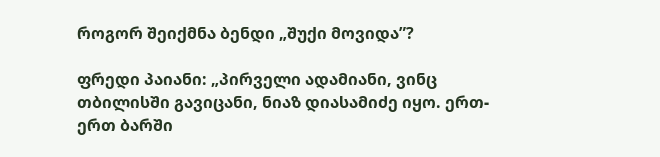როგორ შეიქმნა ბენდი „შუქი მოვიდა”?

ფრედი პაიანი: „პირველი ადამიანი, ვინც თბილისში გავიცანი, ნიაზ დიასამიძე იყო. ერთ-ერთ ბარში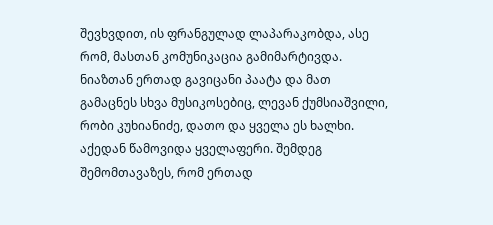შევხვდით, ის ფრანგულად ლაპარაკობდა, ასე რომ, მასთან კომუნიკაცია გამიმარტივდა. ნიაზთან ერთად გავიცანი პაატა და მათ გამაცნეს სხვა მუსიკოსებიც, ლევან ქუმსიაშვილი, რობი კუხიანიძე, დათო და ყველა ეს ხალხი.  აქედან წამოვიდა ყველაფერი. შემდეგ შემომთავაზეს, რომ ერთად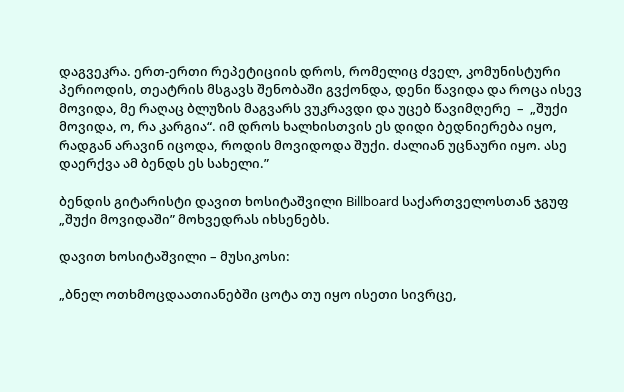დაგვეკრა. ერთ-ერთი რეპეტიციის დროს, რომელიც ძველ, კომუნისტური პერიოდის, თეატრის მსგავს შენობაში გვქონდა, დენი წავიდა და როცა ისევ მოვიდა, მე რაღაც ბლუზის მაგვარს ვუკრავდი და უცებ წავიმღერე  –  „შუქი მოვიდა, ო, რა კარგია“. იმ დროს ხალხისთვის ეს დიდი ბედნიერება იყო, რადგან არავინ იცოდა, როდის მოვიდოდა შუქი. ძალიან უცნაური იყო. ასე დაერქვა ამ ბენდს ეს სახელი.”

ბენდის გიტარისტი დავით ხოსიტაშვილი Billboard საქართველოსთან ჯგუფ „შუქი მოვიდაში” მოხვედრას იხსენებს.

დავით ხოსიტაშვილი – მუსიკოსი:

„ბნელ ოთხმოცდაათიანებში ცოტა თუ იყო ისეთი სივრცე,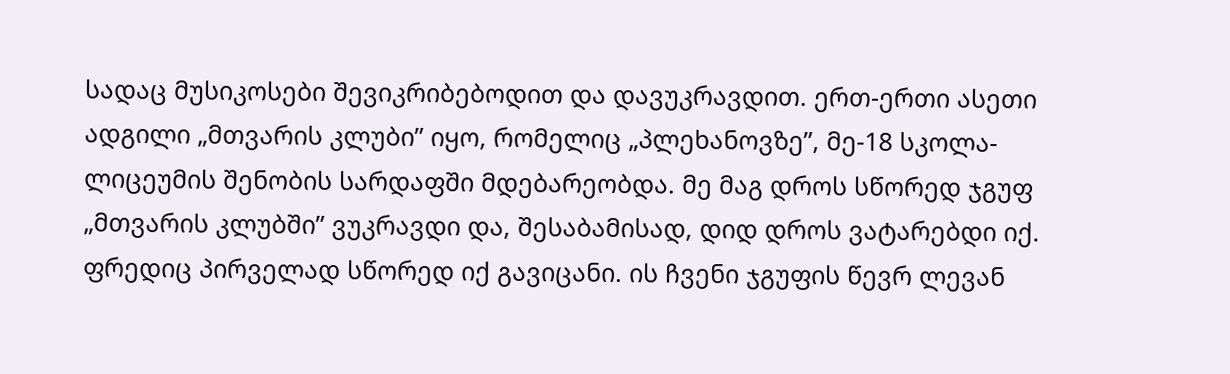სადაც მუსიკოსები შევიკრიბებოდით და დავუკრავდით. ერთ-ერთი ასეთი ადგილი „მთვარის კლუბი” იყო, რომელიც „პლეხანოვზე”, მე-18 სკოლა-ლიცეუმის შენობის სარდაფში მდებარეობდა. მე მაგ დროს სწორედ ჯგუფ „მთვარის კლუბში” ვუკრავდი და, შესაბამისად, დიდ დროს ვატარებდი იქ. ფრედიც პირველად სწორედ იქ გავიცანი. ის ჩვენი ჯგუფის წევრ ლევან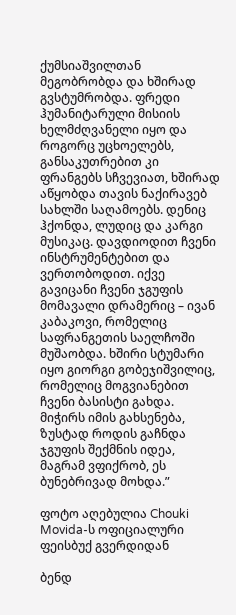ქუმსიაშვილთან მეგობრობდა და ხშირად გვსტუმრობდა. ფრედი ჰუმანიტარული მისიის ხელმძღვანელი იყო და როგორც უცხოელებს, განსაკუთრებით კი ფრანგებს სჩვევიათ, ხშირად აწყობდა თავის ნაქირავებ სახლში საღამოებს. დენიც ჰქონდა, ლუდიც და კარგი მუსიკაც. დავდიოდით ჩვენი ინსტრუმენტებით და ვერთობოდით. იქვე გავიცანი ჩვენი ჯგუფის მომავალი დრამერიც – ივან კაბაკოვი, რომელიც საფრანგეთის საელჩოში მუშაობდა. ხშირი სტუმარი იყო გიორგი გობეჯიშვილიც, რომელიც მოგვიანებით ჩვენი ბასისტი გახდა.  მიჭირს იმის გახსენება, ზუსტად როდის გაჩნდა ჯგუფის შექმნის იდეა, მაგრამ ვფიქრობ, ეს ბუნებრივად მოხდა.”

ფოტო აღებულია Chouki Movida-ს ოფიციალური ფეისბუქ გვერდიდან

ბენდ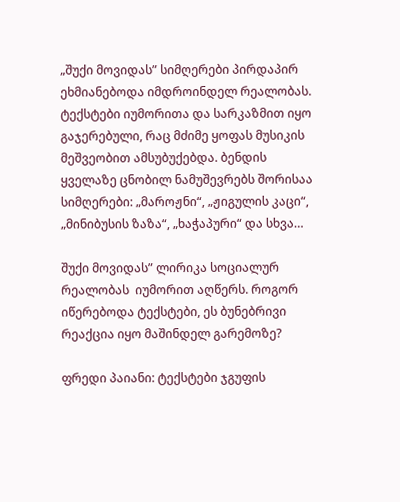„შუქი მოვიდას” სიმღერები პირდაპირ ეხმიანებოდა იმდროინდელ რეალობას. ტექსტები იუმორითა და სარკაზმით იყო გაჯერებული, რაც მძიმე ყოფას მუსიკის მეშვეობით ამსუბუქებდა. ბენდის ყველაზე ცნობილ ნამუშევრებს შორისაა სიმღერები: „მაროჟნი“, „ჟიგულის კაცი“, „მინიბუსის ზაზა“, „ხაჭაპური“ და სხვა…

შუქი მოვიდას” ლირიკა სოციალურ რეალობას  იუმორით აღწერს. როგორ იწერებოდა ტექსტები, ეს ბუნებრივი რეაქცია იყო მაშინდელ გარემოზე?

ფრედი პაიანი: ტექსტები ჯგუფის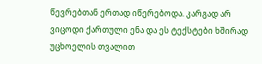წევრებთან ერთად იწერებოდა. კარგად არ ვიცოდი ქართული ენა და ეს ტექსტები ხშირად უცხოელის თვალით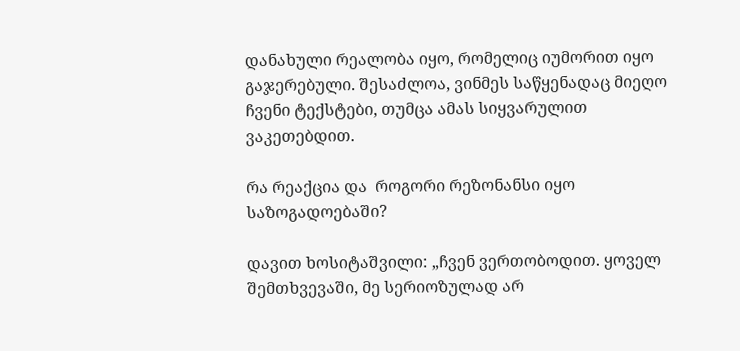დანახული რეალობა იყო, რომელიც იუმორით იყო გაჯერებული. შესაძლოა, ვინმეს საწყენადაც მიეღო ჩვენი ტექსტები, თუმცა ამას სიყვარულით ვაკეთებდით.

რა რეაქცია და  როგორი რეზონანსი იყო საზოგადოებაში?

დავით ხოსიტაშვილი: „ჩვენ ვერთობოდით. ყოველ შემთხვევაში, მე სერიოზულად არ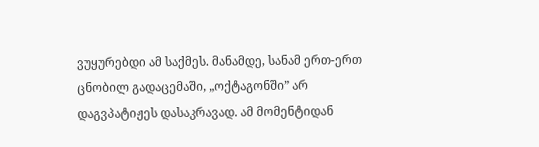ვუყურებდი ამ საქმეს. მანამდე, სანამ ერთ-ერთ ცნობილ გადაცემაში, „ოქტაგონში” არ დაგვპატიჟეს დასაკრავად. ამ მომენტიდან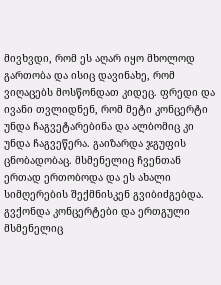მივხვდი, რომ ეს აღარ იყო მხოლოდ გართობა და ისიც დავინახე, რომ ვიღაცებს მოსწონდათ კიდეც. ფრედი და ივანი თვლიდნენ, რომ მეტი კონცერტი უნდა ჩაგვეტარებინა და ალბომიც კი უნდა ჩაგვეწერა. გაიზარდა ჯგუფის ცნობადობაც. მსმენელიც ჩვენთან ერთად ერთობოდა და ეს ახალი სიმღერების შექმნისკენ გვიბიძგებდა. გვქონდა კონცერტები და ერთგული მსმენელიც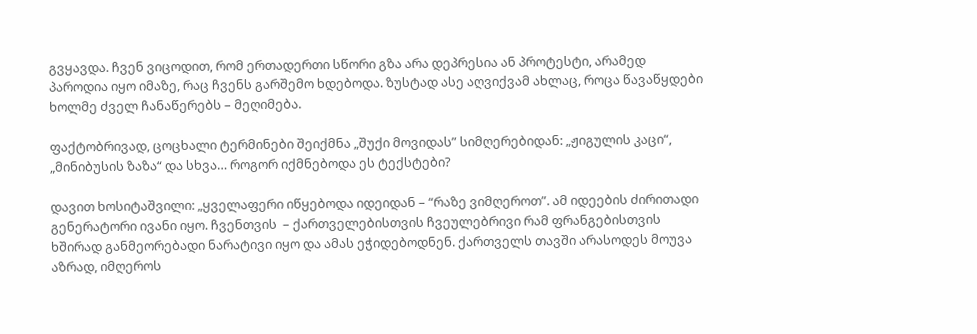გვყავდა. ჩვენ ვიცოდით, რომ ერთადერთი სწორი გზა არა დეპრესია ან პროტესტი, არამედ პაროდია იყო იმაზე, რაც ჩვენს გარშემო ხდებოდა. ზუსტად ასე აღვიქვამ ახლაც, როცა წავაწყდები ხოლმე ძველ ჩანაწერებს – მეღიმება.

ფაქტობრივად, ცოცხალი ტერმინები შეიქმნა „შუქი მოვიდას” სიმღერებიდან: „ჟიგულის კაცი“,  „მინიბუსის ზაზა“ და სხვა… როგორ იქმნებოდა ეს ტექსტები?

დავით ხოსიტაშვილი: „ყველაფერი იწყებოდა იდეიდან – “რაზე ვიმღეროთ”. ამ იდეების ძირითადი გენერატორი ივანი იყო. ჩვენთვის  – ქართველებისთვის ჩვეულებრივი რამ ფრანგებისთვის ხშირად განმეორებადი ნარატივი იყო და ამას ეჭიდებოდნენ. ქართველს თავში არასოდეს მოუვა აზრად, იმღეროს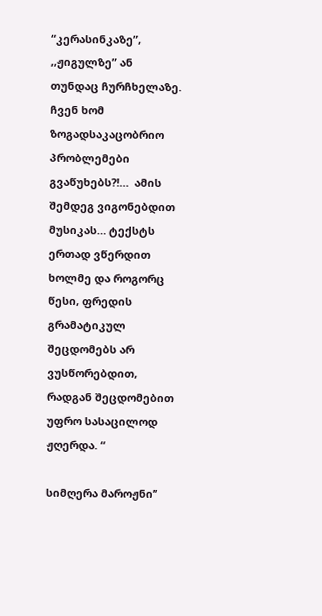“კერასინკაზე”, ,,ჟიგულზე” ან თუნდაც ჩურჩხელაზე. ჩვენ ხომ ზოგადსაკაცობრიო პრობლემები გვაწუხებს?!…  ამის შემდეგ ვიგონებდით მუსიკას… ტექსტს ერთად ვწერდით ხოლმე და როგორც წესი, ფრედის გრამატიკულ შეცდომებს არ ვუსწორებდით, რადგან შეცდომებით უფრო სასაცილოდ ჟღერდა. “

სიმღერა მაროჟნი’’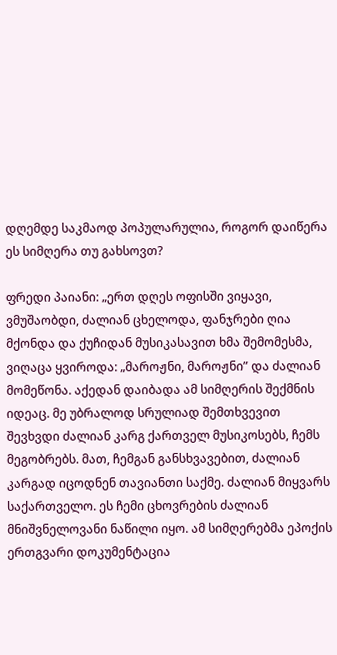დღემდე საკმაოდ პოპულარულია, როგორ დაიწერა ეს სიმღერა თუ გახსოვთ?

ფრედი პაიანი: „ერთ დღეს ოფისში ვიყავი, ვმუშაობდი, ძალიან ცხელოდა, ფანჯრები ღია მქონდა და ქუჩიდან მუსიკასავით ხმა შემომესმა, ვიღაცა ყვიროდა: „მაროჟნი, მაროჟნი” და ძალიან მომეწონა. აქედან დაიბადა ამ სიმღერის შექმნის იდეაც. მე უბრალოდ სრულიად შემთხვევით შევხვდი ძალიან კარგ ქართველ მუსიკოსებს, ჩემს მეგობრებს. მათ, ჩემგან განსხვავებით, ძალიან კარგად იცოდნენ თავიანთი საქმე. ძალიან მიყვარს საქართველო. ეს ჩემი ცხოვრების ძალიან მნიშვნელოვანი ნაწილი იყო. ამ სიმღერებმა ეპოქის ერთგვარი დოკუმენტაცია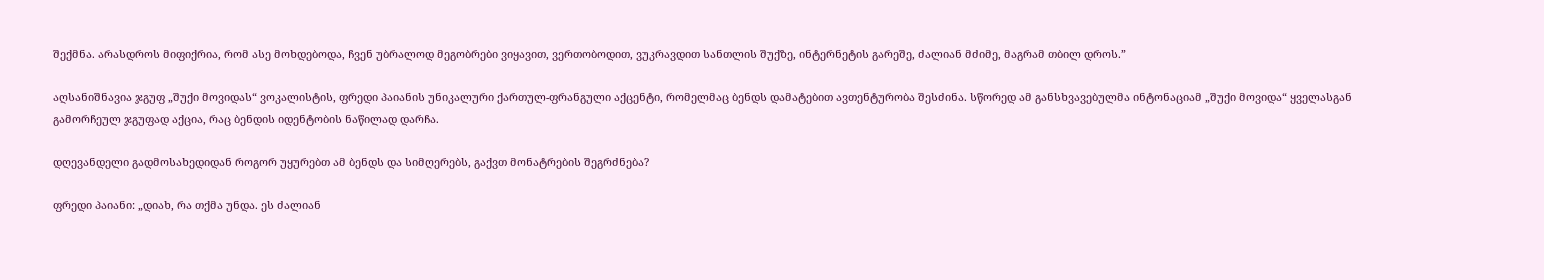შექმნა. არასდროს მიფიქრია, რომ ასე მოხდებოდა, ჩვენ უბრალოდ მეგობრები ვიყავით, ვერთობოდით, ვუკრავდით სანთლის შუქზე, ინტერნეტის გარეშე, ძალიან მძიმე, მაგრამ თბილ დროს.”

აღსანიშნავია ჯგუფ „შუქი მოვიდას“ ვოკალისტის, ფრედი პაიანის უნიკალური ქართულ-ფრანგული აქცენტი, რომელმაც ბენდს დამატებით ავთენტურობა შესძინა. სწორედ ამ განსხვავებულმა ინტონაციამ „შუქი მოვიდა“ ყველასგან გამორჩეულ ჯგუფად აქცია, რაც ბენდის იდენტობის ნაწილად დარჩა.

დღევანდელი გადმოსახედიდან როგორ უყურებთ ამ ბენდს და სიმღერებს, გაქვთ მონატრების შეგრძნება?

ფრედი პაიანი: „დიახ, რა თქმა უნდა. ეს ძალიან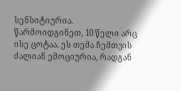სენსიტიურია. წარმოიდგინეთ, 10 წელი არც ისე ცოტაა. ეს თემა ჩემთვის ძალიან ემოციურია, რადგან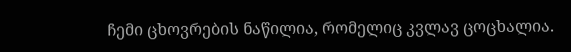ჩემი ცხოვრების ნაწილია, რომელიც კვლავ ცოცხალია.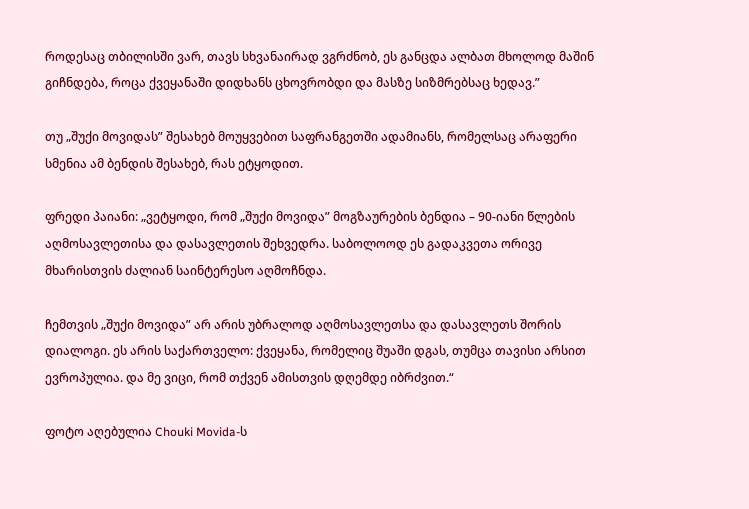როდესაც თბილისში ვარ, თავს სხვანაირად ვგრძნობ, ეს განცდა ალბათ მხოლოდ მაშინ გიჩნდება, როცა ქვეყანაში დიდხანს ცხოვრობდი და მასზე სიზმრებსაც ხედავ.”

თუ „შუქი მოვიდას” შესახებ მოუყვებით საფრანგეთში ადამიანს, რომელსაც არაფერი სმენია ამ ბენდის შესახებ, რას ეტყოდით.

ფრედი პაიანი: „ვეტყოდი, რომ „შუქი მოვიდა” მოგზაურების ბენდია – 90-იანი წლების აღმოსავლეთისა და დასავლეთის შეხვედრა. საბოლოოდ ეს გადაკვეთა ორივე მხარისთვის ძალიან საინტერესო აღმოჩნდა.

ჩემთვის „შუქი მოვიდა” არ არის უბრალოდ აღმოსავლეთსა და დასავლეთს შორის დიალოგი. ეს არის საქართველო: ქვეყანა, რომელიც შუაში დგას, თუმცა თავისი არსით ევროპულია. და მე ვიცი, რომ თქვენ ამისთვის დღემდე იბრძვით.“

ფოტო აღებულია Chouki Movida-ს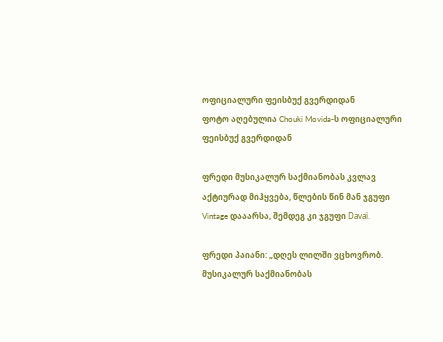ოფიციალური ფეისბუქ გვერდიდან
ფოტო აღებულია Chouki Movida-ს ოფიციალური ფეისბუქ გვერდიდან

ფრედი მუსიკალურ საქმიანობას კვლავ აქტიურად მიჰყვება, წლების წინ მან ჯგუფი Vintage დააარსა, შემდეგ კი ჯგუფი Davaï.

ფრედი პაიანი: „დღეს ლილში ვცხოვრობ. მუსიკალურ საქმიანობას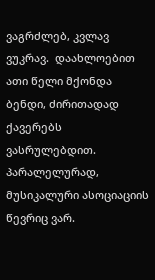ვაგრძლებ, კვლავ ვუკრავ.  დაახლოებით ათი წელი მქონდა ბენდი, ძირითადად ქავერებს ვასრულებდით. პარალელურად, მუსიკალური ასოციაციის წევრიც ვარ.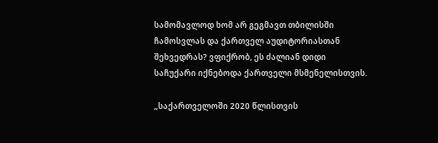სამომავლოდ ხომ არ გეგმავთ თბილისში ჩამოსვლას და ქართველ აუდიტორიასთან შეხვედრას? ვფიქრობ, ეს ძალიან დიდი საჩუქარი იქნებოდა ქართველი მსმენელისთვის.

„საქართველოში 2020 წლისთვის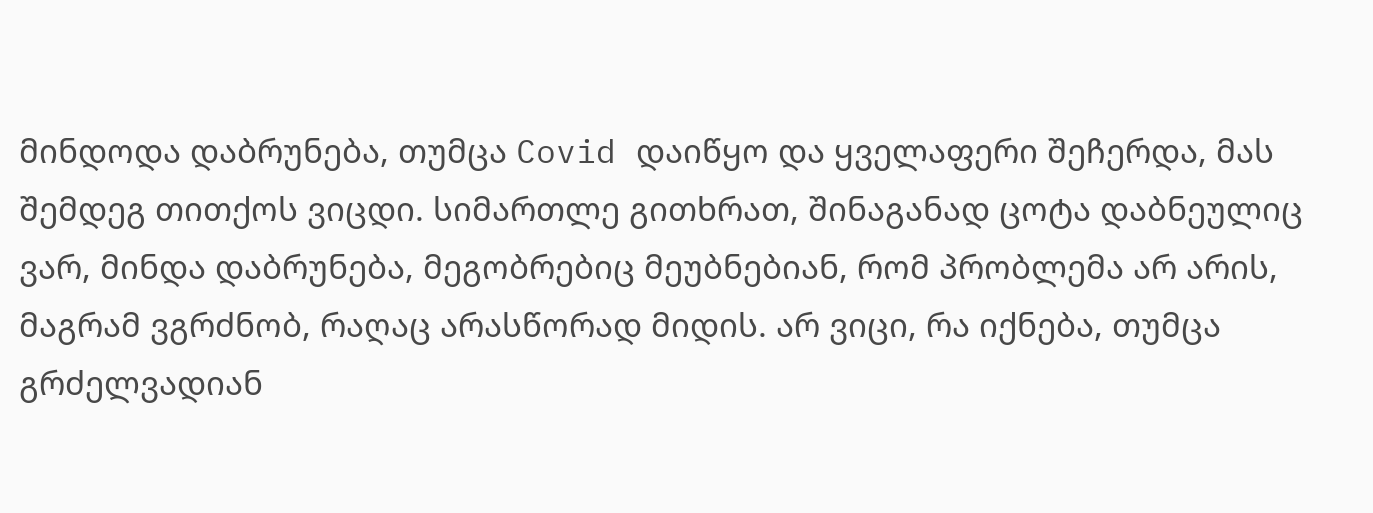მინდოდა დაბრუნება, თუმცა Covid დაიწყო და ყველაფერი შეჩერდა, მას შემდეგ თითქოს ვიცდი. სიმართლე გითხრათ, შინაგანად ცოტა დაბნეულიც ვარ, მინდა დაბრუნება, მეგობრებიც მეუბნებიან, რომ პრობლემა არ არის, მაგრამ ვგრძნობ, რაღაც არასწორად მიდის. არ ვიცი, რა იქნება, თუმცა გრძელვადიან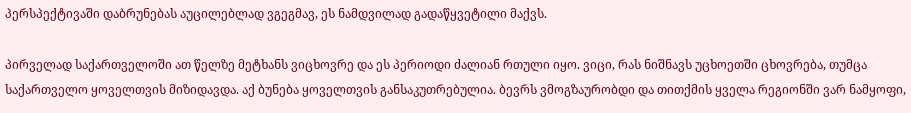პერსპექტივაში დაბრუნებას აუცილებლად ვგეგმავ, ეს ნამდვილად გადაწყვეტილი მაქვს.

პირველად საქართველოში ათ წელზე მეტხანს ვიცხოვრე და ეს პერიოდი ძალიან რთული იყო. ვიცი, რას ნიშნავს უცხოეთში ცხოვრება, თუმცა საქართველო ყოველთვის მიზიდავდა. აქ ბუნება ყოველთვის განსაკუთრებულია. ბევრს ვმოგზაურობდი და თითქმის ყველა რეგიონში ვარ ნამყოფი,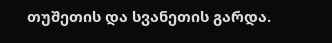თუშეთის და სვანეთის გარდა.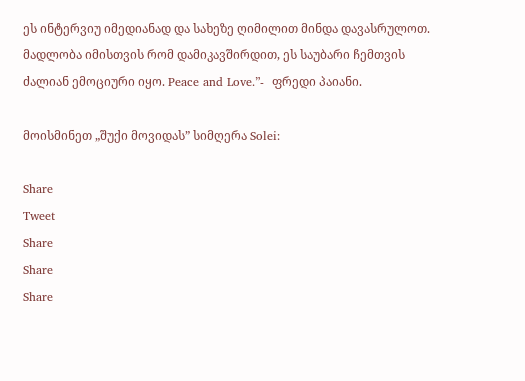ეს ინტერვიუ იმედიანად და სახეზე ღიმილით მინდა დავასრულოთ. მადლობა იმისთვის რომ დამიკავშირდით, ეს საუბარი ჩემთვის ძალიან ემოციური იყო. Peace and Love.”-  ფრედი პაიანი.

მოისმინეთ „შუქი მოვიდას” სიმღერა Solei:

Share
Tweet
Share
Share
Share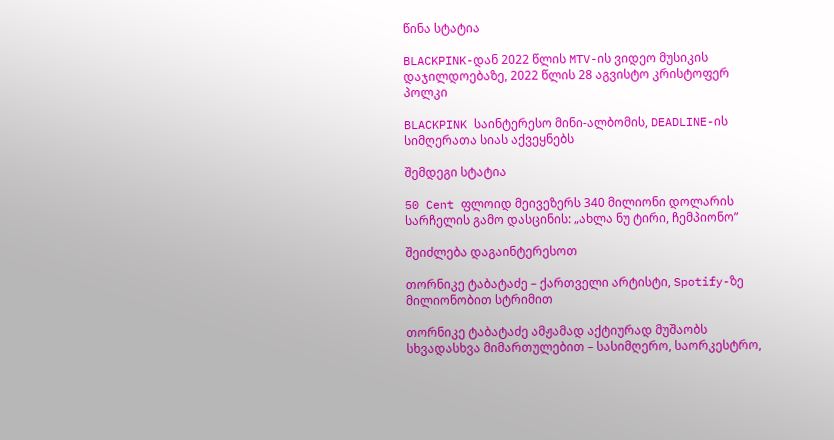წინა სტატია

BLACKPINK-დან 2022 წლის MTV-ის ვიდეო მუსიკის დაჯილდოებაზე, 2022 წლის 28 აგვისტო კრისტოფერ პოლკი

BLACKPINK საინტერესო მინი-ალბომის, DEADLINE-ის სიმღერათა სიას აქვეყნებს

შემდეგი სტატია

50 Cent ფლოიდ მეივეზერს 340 მილიონი დოლარის სარჩელის გამო დასცინის: „ახლა ნუ ტირი, ჩემპიონო”

შეიძლება დაგაინტერესოთ

თორნიკე ტაბატაძე – ქართველი არტისტი, Spotify-ზე მილიონობით სტრიმით

თორნიკე ტაბატაძე ამჟამად აქტიურად მუშაობს სხვადასხვა მიმართულებით – სასიმღერო, საორკესტრო,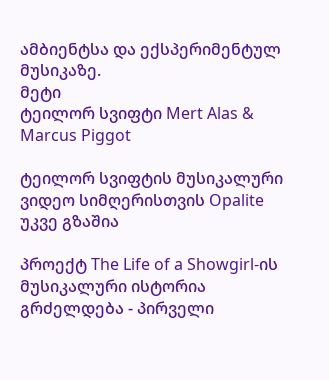ამბიენტსა და ექსპერიმენტულ მუსიკაზე.
მეტი
ტეილორ სვიფტი Mert Alas & Marcus Piggot

ტეილორ სვიფტის მუსიკალური ვიდეო სიმღერისთვის Opalite უკვე გზაშია

პროექტ The Life of a Showgirl-ის მუსიკალური ისტორია გრძელდება - პირველი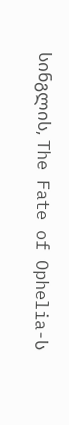სინგლის, The Fate of Ophelia-ს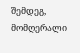შემდეგ, მომღერალი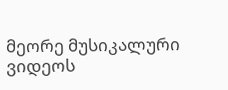მეორე მუსიკალური ვიდეოს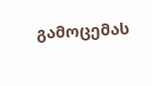გამოცემას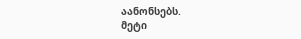აანონსებს.
მეტი